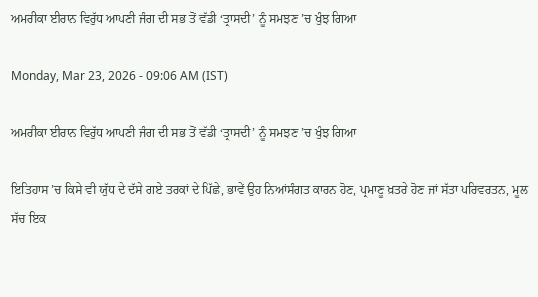ਅਮਰੀਕਾ ਈਰਾਨ ਵਿਰੁੱਧ ਆਪਣੀ ਜੰਗ ਦੀ ਸਭ ਤੋਂ ਵੱਡੀ ‘ਤ੍ਰਾਸਦੀ’ ਨੂੰ ਸਮਝਣ ’ਚ ਖੁੰਝ ਗਿਆ

Monday, Mar 23, 2026 - 09:06 AM (IST)

ਅਮਰੀਕਾ ਈਰਾਨ ਵਿਰੁੱਧ ਆਪਣੀ ਜੰਗ ਦੀ ਸਭ ਤੋਂ ਵੱਡੀ ‘ਤ੍ਰਾਸਦੀ’ ਨੂੰ ਸਮਝਣ ’ਚ ਖੁੰਝ ਗਿਆ

ਇਤਿਹਾਸ ’ਚ ਕਿਸੇ ਵੀ ਯੁੱਧ ਦੇ ਦੱਸੇ ਗਏ ਤਰਕਾਂ ਦੇ ਪਿੱਛੇ, ਭਾਵੇਂ ਉਹ ਨਿਆਂਸੰਗਤ ਕਾਰਨ ਹੋਣ, ਪ੍ਰਮਾਣੂ ਖ਼ਤਰੇ ਹੋਣ ਜਾਂ ਸੱਤਾ ਪਰਿਵਰਤਨ, ਮੂਲ ਸੱਚ ਇਕ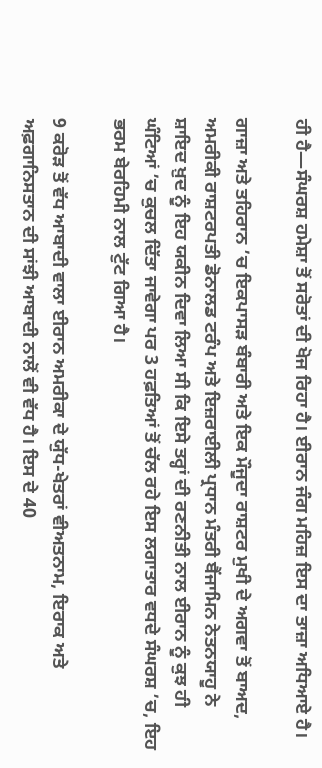ਹੀ ਹੈ—ਸੰਘਰਸ਼ ਹਮੇਸ਼ਾ ਤੋਂ ਸਰੋਤਾਂ ਦੀ ਖੋਜ ਰਿਹਾ ਹੈ। ਈਰਾਨ ਜੰਗ ਮਹਿਜ਼ ਇਸ ਦਾ ਤਾਜ਼ਾ ਅਧਿਆਏ ਹੈ।

ਗਾਜ਼ਾ ਅਤੇ ਤਹਿਰਾਨ ’ਚ ਇਕਪਾਸੜ ਬੰਬਾਰੀ ਅਤੇ ਇਕ ਮੌਜੂਦਾ ਰਾਸ਼ਟਰ ਮੁਖੀ ਦੇ ਅਗਵਾ ਤੋਂ ਬਾਅਦ, ਅਮਰੀਕੀ ਰਾਸ਼ਟਰਪਤੀ ਡੋਨਾਲਡ ਟਰੰਪ ਅਤੇ ਇਜ਼ਰਾਈਲੀ ਪ੍ਰਧਾਨ ਮੰਤਰੀ ਬੈਂਜਾਮਿਨ ਨੇਤਨਯਾਹੂ ਨੇ ਸ਼ਾਇਦ ਖ਼ੁਦ ਨੂੰ ਇਹ ਯਕੀਨ ਦਿਵਾ ਲਿਆ ਸੀ ਕਿ ਇਸੇ ਤਰ੍ਹਾਂ ਦੀ ਰਣਨੀਤੀ ਨਾਲ ਈਰਾਨ ਨੂੰ ਕੁਝ ਹੀ ਘੰਟਿਆਂ ’ਚ ਕੁਚਲ ਦਿੱਤਾ ਜਾਵੇਗਾ ਪਰ 3 ਹਫ਼ਤਿਆਂ ਤੋਂ ਚੱਲ ਰਹੇ ਇਸ ਲਗਾਤਾਰ ਵਧਦੇ ਸੰਘਰਸ਼ ’ਚ, ਇਹ ਭਰਮ ਬੇਰਹਿਮੀ ਨਾਲ ਟੁੱਟ ਗਿਆ ਹੈ।

9 ਕਰੋੜ ਤੋਂ ਵੱਧ ਆਬਾਦੀ ਵਾਲਾ ਈਰਾਨ ਅਮਰੀਕਾ ਦੇ ਯੁੱਧ-ਖੇਤਰਾਂ ਵੀਅਤਨਾਮ, ਇਰਾਕ ਅਤੇ ਅਫ਼ਗਾਨਿਸਤਾਨ ਦੀ ਸਾਂਝੀ ਆਬਾਦੀ ਨਾਲੋਂ ਵੀ ਵੱਧ ਹੈ। ਇਸ ਦੇ 40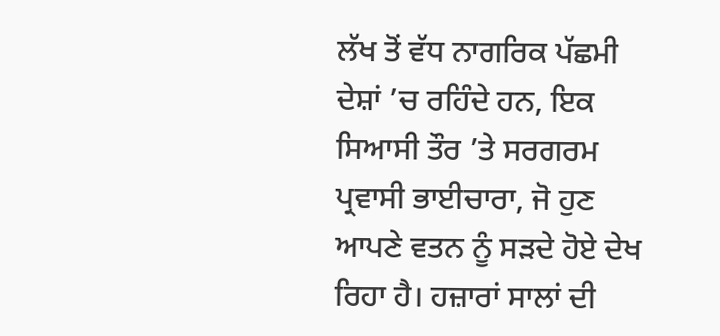ਲੱਖ ਤੋਂ ਵੱਧ ਨਾਗਰਿਕ ਪੱਛਮੀ ਦੇਸ਼ਾਂ ’ਚ ਰਹਿੰਦੇ ਹਨ, ਇਕ ਸਿਆਸੀ ਤੌਰ ’ਤੇ ਸਰਗਰਮ ਪ੍ਰਵਾਸੀ ਭਾਈਚਾਰਾ, ਜੋ ਹੁਣ ਆਪਣੇ ਵਤਨ ਨੂੰ ਸੜਦੇ ਹੋਏ ਦੇਖ ਰਿਹਾ ਹੈ। ਹਜ਼ਾਰਾਂ ਸਾਲਾਂ ਦੀ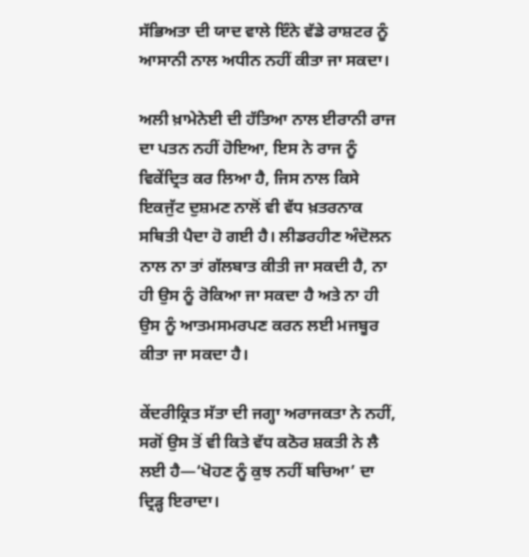ਸੱਭਿਅਤਾ ਦੀ ਯਾਦ ਵਾਲੇ ਇੰਨੇ ਵੱਡੇ ਰਾਸ਼ਟਰ ਨੂੰ ਆਸਾਨੀ ਨਾਲ ਅਧੀਨ ਨਹੀਂ ਕੀਤਾ ਜਾ ਸਕਦਾ।

ਅਲੀ ਖ਼ਾਮੇਨੇਈ ਦੀ ਹੱਤਿਆ ਨਾਲ ਈਰਾਨੀ ਰਾਜ ਦਾ ਪਤਨ ਨਹੀਂ ਹੋਇਆ, ਇਸ ਨੇ ਰਾਜ ਨੂੰ ਵਿਕੇਂਦ੍ਰਿਤ ਕਰ ਲਿਆ ਹੈ, ਜਿਸ ਨਾਲ ਕਿਸੇ ਇਕਜੁੱਟ ਦੁਸ਼ਮਣ ਨਾਲੋਂ ਵੀ ਵੱਧ ਖ਼ਤਰਨਾਕ ਸਥਿਤੀ ਪੈਦਾ ਹੋ ਗਈ ਹੈ। ਲੀਡਰਹੀਣ ਅੰਦੋਲਨ ਨਾਲ ਨਾ ਤਾਂ ਗੱਲਬਾਤ ਕੀਤੀ ਜਾ ਸਕਦੀ ਹੈ, ਨਾ ਹੀ ਉਸ ਨੂੰ ਰੋਕਿਆ ਜਾ ਸਕਦਾ ਹੈ ਅਤੇ ਨਾ ਹੀ ਉਸ ਨੂੰ ਆਤਮਸਮਰਪਣ ਕਰਨ ਲਈ ਮਜਬੂਰ ਕੀਤਾ ਜਾ ਸਕਦਾ ਹੈ।

ਕੇਂਦਰੀਕ੍ਰਿਤ ਸੱਤਾ ਦੀ ਜਗ੍ਹਾ ਅਰਾਜਕਤਾ ਨੇ ਨਹੀਂ, ਸਗੋਂ ਉਸ ਤੋਂ ਵੀ ਕਿਤੇ ਵੱਧ ਕਠੋਰ ਸ਼ਕਤੀ ਨੇ ਲੈ ਲਈ ਹੈ—‘ਖੋਹਣ ਨੂੰ ਕੁਝ ਨਹੀਂ ਬਚਿਆ’ ਦਾ ਦ੍ਰਿੜ੍ਹ ਇਰਾਦਾ।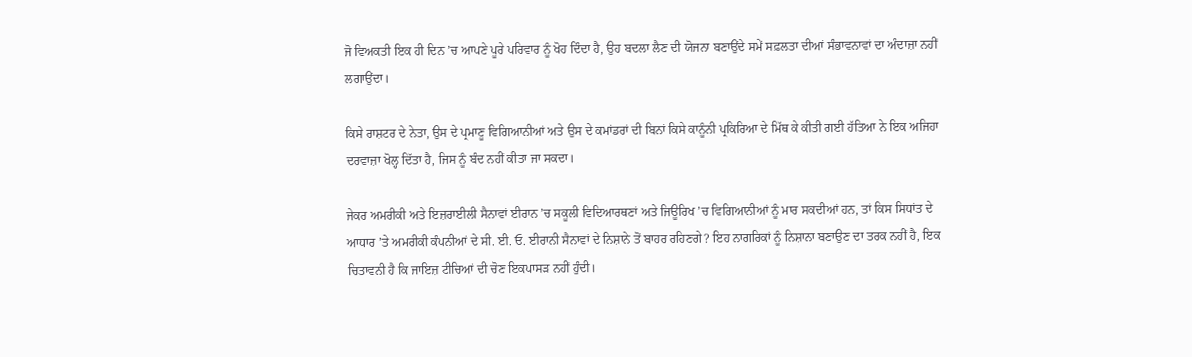ਜੋ ਵਿਅਕਤੀ ਇਕ ਹੀ ਦਿਨ ’ਚ ਆਪਣੇ ਪੂਰੇ ਪਰਿਵਾਰ ਨੂੰ ਖੋਹ ਦਿੰਦਾ ਹੈ, ਉਹ ਬਦਲਾ ਲੈਣ ਦੀ ਯੋਜਨਾ ਬਣਾਉਂਦੇ ਸਮੇਂ ਸਫ਼ਲਤਾ ਦੀਆਂ ਸੰਭਾਵਨਾਵਾਂ ਦਾ ਅੰਦਾਜ਼ਾ ਨਹੀਂ ਲਗਾਉਂਦਾ।

ਕਿਸੇ ਰਾਸ਼ਟਰ ਦੇ ਨੇਤਾ, ਉਸ ਦੇ ਪ੍ਰਮਾਣੂ ਵਿਗਿਆਨੀਆਂ ਅਤੇ ਉਸ ਦੇ ਕਮਾਂਡਰਾਂ ਦੀ ਬਿਨਾਂ ਕਿਸੇ ਕਾਨੂੰਨੀ ਪ੍ਰਕਿਰਿਆ ਦੇ ਮਿੱਥ ਕੇ ਕੀਤੀ ਗਈ ਹੱਤਿਆ ਨੇ ਇਕ ਅਜਿਹਾ ਦਰਵਾਜ਼ਾ ਖੋਲ੍ਹ ਦਿੱਤਾ ਹੈ, ਜਿਸ ਨੂੰ ਬੰਦ ਨਹੀਂ ਕੀਤਾ ਜਾ ਸਕਦਾ।

ਜੇਕਰ ਅਮਰੀਕੀ ਅਤੇ ਇਜ਼ਰਾਈਲੀ ਸੈਨਾਵਾਂ ਈਰਾਨ ’ਚ ਸਕੂਲੀ ਵਿਦਿਆਰਥਣਾਂ ਅਤੇ ਜਿਊਰਿਖ ’ਚ ਵਿਗਿਆਨੀਆਂ ਨੂੰ ਮਾਰ ਸਕਦੀਆਂ ਹਨ, ਤਾਂ ਕਿਸ ਸਿਧਾਂਤ ਦੇ ਆਧਾਰ ’ਤੇ ਅਮਰੀਕੀ ਕੰਪਨੀਆਂ ਦੇ ਸੀ. ਈ. ਓ. ਈਰਾਨੀ ਸੈਨਾਵਾਂ ਦੇ ਨਿਸ਼ਾਨੇ ਤੋਂ ਬਾਹਰ ਰਹਿਣਗੇ? ਇਹ ਨਾਗਰਿਕਾਂ ਨੂੰ ਨਿਸ਼ਾਨਾ ਬਣਾਉਣ ਦਾ ਤਰਕ ਨਹੀਂ ਹੈ, ਇਕ ਚਿਤਾਵਨੀ ਹੈ ਕਿ ਜਾਇਜ਼ ਟੀਚਿਆਂ ਦੀ ਚੋਣ ਇਕਪਾਸੜ ਨਹੀਂ ਹੁੰਦੀ।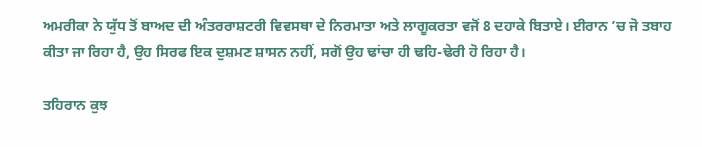ਅਮਰੀਕਾ ਨੇ ਯੁੱਧ ਤੋਂ ਬਾਅਦ ਦੀ ਅੰਤਰਰਾਸ਼ਟਰੀ ਵਿਵਸਥਾ ਦੇ ਨਿਰਮਾਤਾ ਅਤੇ ਲਾਗੂਕਰਤਾ ਵਜੋਂ 8 ਦਹਾਕੇ ਬਿਤਾਏ। ਈਰਾਨ ’ਚ ਜੋ ਤਬਾਹ ਕੀਤਾ ਜਾ ਰਿਹਾ ਹੈ, ਉਹ ਸਿਰਫ ਇਕ ਦੁਸ਼ਮਣ ਸ਼ਾਸਨ ਨਹੀਂ, ਸਗੋਂ ਉਹ ਢਾਂਚਾ ਹੀ ਢਹਿ-ਢੇਰੀ ਹੋ ਰਿਹਾ ਹੈ।

ਤਹਿਰਾਨ ਕੁਝ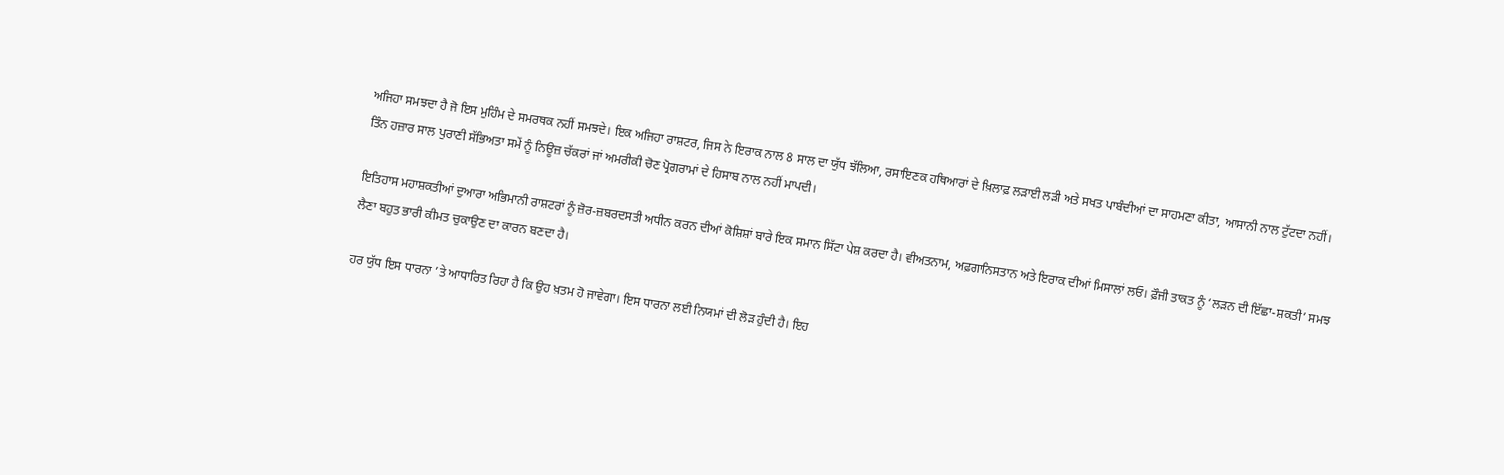ਅਜਿਹਾ ਸਮਝਦਾ ਹੈ ਜੋ ਇਸ ਮੁਹਿੰਮ ਦੇ ਸਮਰਥਕ ਨਹੀਂ ਸਮਝਦੇ। ਇਕ ਅਜਿਹਾ ਰਾਸ਼ਟਰ, ਜਿਸ ਨੇ ਇਰਾਕ ਨਾਲ 8 ਸਾਲ ਦਾ ਯੁੱਧ ਝੱਲਿਆ, ਰਸਾਇਣਕ ਹਥਿਆਰਾਂ ਦੇ ਖ਼ਿਲਾਫ਼ ਲੜਾਈ ਲੜੀ ਅਤੇ ਸਖਤ ਪਾਬੰਦੀਆਂ ਦਾ ਸਾਹਮਣਾ ਕੀਤਾ, ਆਸਾਨੀ ਨਾਲ ਟੁੱਟਦਾ ਨਹੀਂ। ਤਿੰਨ ਹਜ਼ਾਰ ਸਾਲ ਪੁਰਾਣੀ ਸੱਭਿਅਤਾ ਸਮੇਂ ਨੂੰ ਨਿਊਜ਼ ਚੱਕਰਾਂ ਜਾਂ ਅਮਰੀਕੀ ਚੋਣ ਪ੍ਰੋਗਰਾਮਾਂ ਦੇ ਹਿਸਾਬ ਨਾਲ ਨਹੀਂ ਮਾਪਦੀ।

ਇਤਿਹਾਸ ਮਹਾਸ਼ਕਤੀਆਂ ਦੁਆਰਾ ਅਭਿਮਾਨੀ ਰਾਸ਼ਟਰਾਂ ਨੂੰ ਜ਼ੋਰ-ਜ਼ਬਰਦਸਤੀ ਅਧੀਨ ਕਰਨ ਦੀਆਂ ਕੋਸ਼ਿਸ਼ਾਂ ਬਾਰੇ ਇਕ ਸਮਾਨ ਸਿੱਟਾ ਪੇਸ਼ ਕਰਦਾ ਹੈ। ਵੀਅਤਨਾਮ, ਅਫ਼ਗਾਨਿਸਤਾਨ ਅਤੇ ਇਰਾਕ ਦੀਆਂ ਮਿਸਾਲਾਂ ਲਓ। ਫ਼ੌਜੀ ਤਾਕਤ ਨੂੰ ‘ਲੜਨ ਦੀ ਇੱਛਾ-ਸ਼ਕਤੀ’ ਸਮਝ ਲੈਣਾ ਬਹੁਤ ਭਾਰੀ ਕੀਮਤ ਚੁਕਾਉਣ ਦਾ ਕਾਰਨ ਬਣਦਾ ਹੈ।

ਹਰ ਯੁੱਧ ਇਸ ਧਾਰਨਾ ’ਤੇ ਆਧਾਰਿਤ ਰਿਹਾ ਹੈ ਕਿ ਉਹ ਖ਼ਤਮ ਹੋ ਜਾਵੇਗਾ। ਇਸ ਧਾਰਨਾ ਲਈ ਨਿਯਮਾਂ ਦੀ ਲੋੜ ਹੁੰਦੀ ਹੈ। ਇਹ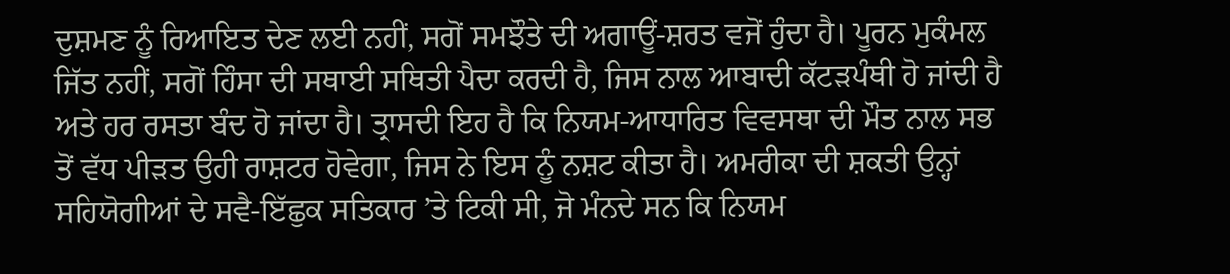ਦੁਸ਼ਮਣ ਨੂੰ ਰਿਆਇਤ ਦੇਣ ਲਈ ਨਹੀਂ, ਸਗੋਂ ਸਮਝੌਤੇ ਦੀ ਅਗਾਊਂ-ਸ਼ਰਤ ਵਜੋਂ ਹੁੰਦਾ ਹੈ। ਪੂਰਨ ਮੁਕੰਮਲ ਜਿੱਤ ਨਹੀਂ, ਸਗੋਂ ਹਿੰਸਾ ਦੀ ਸਥਾਈ ਸਥਿਤੀ ਪੈਦਾ ਕਰਦੀ ਹੈ, ਜਿਸ ਨਾਲ ਆਬਾਦੀ ਕੱਟੜਪੰਥੀ ਹੋ ਜਾਂਦੀ ਹੈ ਅਤੇ ਹਰ ਰਸਤਾ ਬੰਦ ਹੋ ਜਾਂਦਾ ਹੈ। ਤ੍ਰਾਸਦੀ ਇਹ ਹੈ ਕਿ ਨਿਯਮ-ਆਧਾਰਿਤ ਵਿਵਸਥਾ ਦੀ ਮੌਤ ਨਾਲ ਸਭ ਤੋਂ ਵੱਧ ਪੀੜਤ ਉਹੀ ਰਾਸ਼ਟਰ ਹੋਵੇਗਾ, ਜਿਸ ਨੇ ਇਸ ਨੂੰ ਨਸ਼ਟ ਕੀਤਾ ਹੈ। ਅਮਰੀਕਾ ਦੀ ਸ਼ਕਤੀ ਉਨ੍ਹਾਂ ਸਹਿਯੋਗੀਆਂ ਦੇ ਸਵੈ-ਇੱਛੁਕ ਸਤਿਕਾਰ ’ਤੇ ਟਿਕੀ ਸੀ, ਜੋ ਮੰਨਦੇ ਸਨ ਕਿ ਨਿਯਮ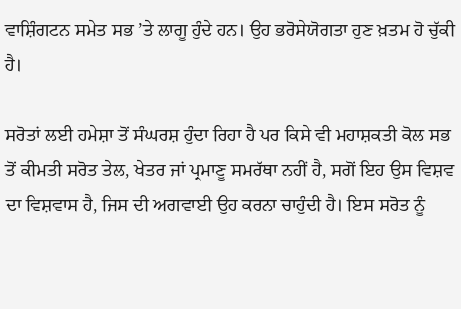ਵਾਸ਼ਿੰਗਟਨ ਸਮੇਤ ਸਭ ’ਤੇ ਲਾਗੂ ਹੁੰਦੇ ਹਨ। ਉਹ ਭਰੋਸੇਯੋਗਤਾ ਹੁਣ ਖ਼ਤਮ ਹੋ ਚੁੱਕੀ ਹੈ।

ਸਰੋਤਾਂ ਲਈ ਹਮੇਸ਼ਾ ਤੋਂ ਸੰਘਰਸ਼ ਹੁੰਦਾ ਰਿਹਾ ਹੈ ਪਰ ਕਿਸੇ ਵੀ ਮਹਾਸ਼ਕਤੀ ਕੋਲ ਸਭ ਤੋਂ ਕੀਮਤੀ ਸਰੋਤ ਤੇਲ, ਖੇਤਰ ਜਾਂ ਪ੍ਰਮਾਣੂ ਸਮਰੱਥਾ ਨਹੀਂ ਹੈ, ਸਗੋਂ ਇਹ ਉਸ ਵਿਸ਼ਵ ਦਾ ਵਿਸ਼ਵਾਸ ਹੈ, ਜਿਸ ਦੀ ਅਗਵਾਈ ਉਹ ਕਰਨਾ ਚਾਹੁੰਦੀ ਹੈ। ਇਸ ਸਰੋਤ ਨੂੰ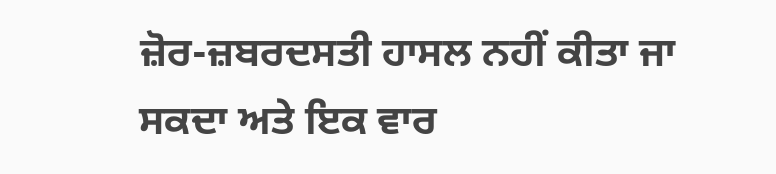ਜ਼ੋਰ-ਜ਼ਬਰਦਸਤੀ ਹਾਸਲ ਨਹੀਂ ਕੀਤਾ ਜਾ ਸਕਦਾ ਅਤੇ ਇਕ ਵਾਰ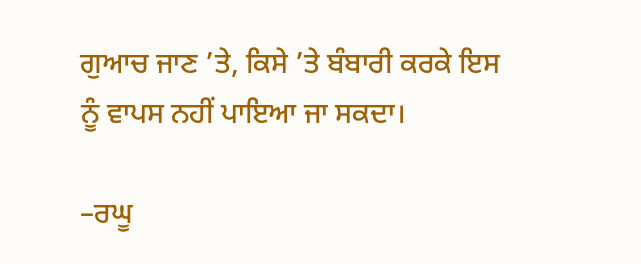ਗੁਆਚ ਜਾਣ ’ਤੇ, ਕਿਸੇ ’ਤੇ ਬੰਬਾਰੀ ਕਰਕੇ ਇਸ ਨੂੰ ਵਾਪਸ ਨਹੀਂ ਪਾਇਆ ਜਾ ਸਕਦਾ।

–ਰਘੂ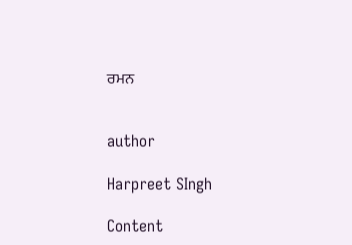ਰਮਨ


author

Harpreet SIngh

Content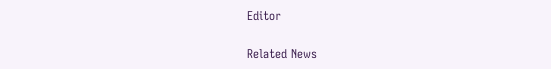Editor

Related News